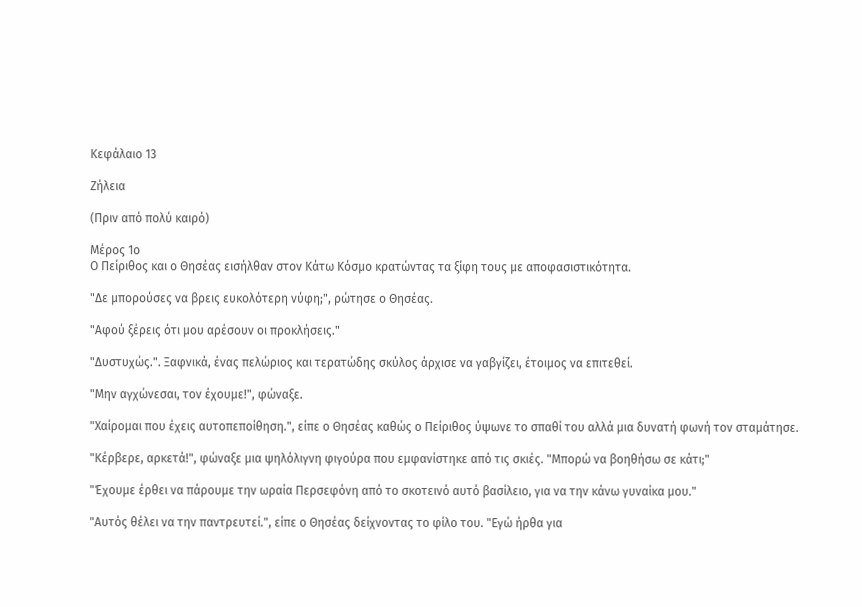Κεφάλαιο 13

Ζήλεια

(Πριν από πολύ καιρό)

Μέρος 1ο
Ο Πείριθος και ο Θησέας εισήλθαν στον Κάτω Κόσμο κρατώντας τα ξίφη τους με αποφασιστικότητα.

"Δε μπορούσες να βρεις ευκολότερη νύφη;", ρώτησε ο Θησέας.

"Αφού ξέρεις ότι μου αρέσουν οι προκλήσεις."

"Δυστυχώς.". Ξαφνικά, ένας πελώριος και τερατώδης σκύλος άρχισε να γαβγίζει, έτοιμος να επιτεθεί.

"Μην αγχώνεσαι, τον έχουμε!", φώναξε.

"Χαίρομαι που έχεις αυτοπεποίθηση.", είπε ο Θησέας καθώς ο Πείριθος ύψωνε το σπαθί του αλλά μια δυνατή φωνή τον σταμάτησε.

"Κέρβερε, αρκετά!", φώναξε μια ψηλόλιγνη φιγούρα που εμφανίστηκε από τις σκιές. "Μπορώ να βοηθήσω σε κάτι;"

"Έχουμε έρθει να πάρουμε την ωραία Περσεφόνη από το σκοτεινό αυτό βασίλειο, για να την κάνω γυναίκα μου."

"Αυτός θέλει να την παντρευτεί.", είπε ο Θησέας δείχνοντας το φίλο του. "Εγώ ήρθα για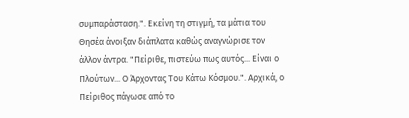συμπαράσταση.". Εκείνη τη στιγμή, τα μάτια του Θησέα άνοιξαν διάπλατα καθώς αναγνώρισε τον άλλον άντρα. "Πείριθε, πιστεύω πως αυτός... Είναι ο Πλούτων... Ο Άρχοντας Του Κάτω Κόσμου.". Αρχικά, ο Πείριθος πάγωσε από το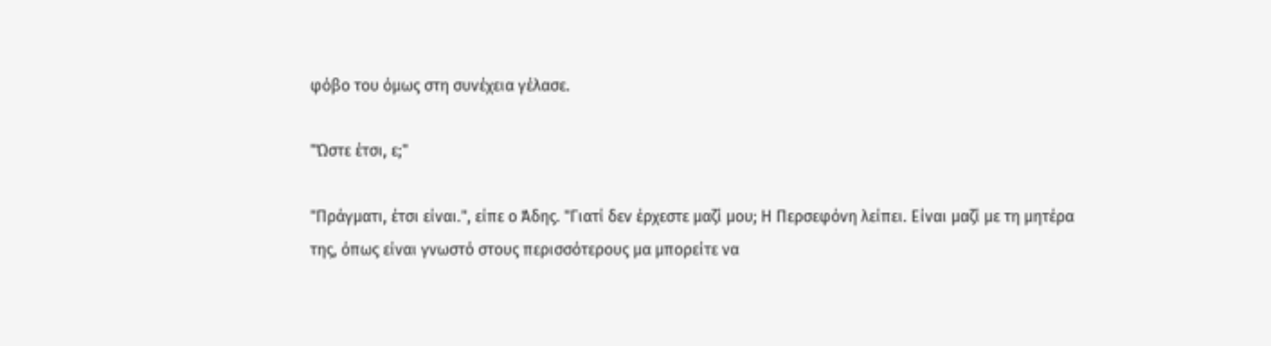φόβο του όμως στη συνέχεια γέλασε.

"Ώστε έτσι, ε;"

"Πράγματι, έτσι είναι.", είπε ο Άδης. "Γιατί δεν έρχεστε μαζί μου; Η Περσεφόνη λείπει. Είναι μαζί με τη μητέρα της, όπως είναι γνωστό στους περισσότερους μα μπορείτε να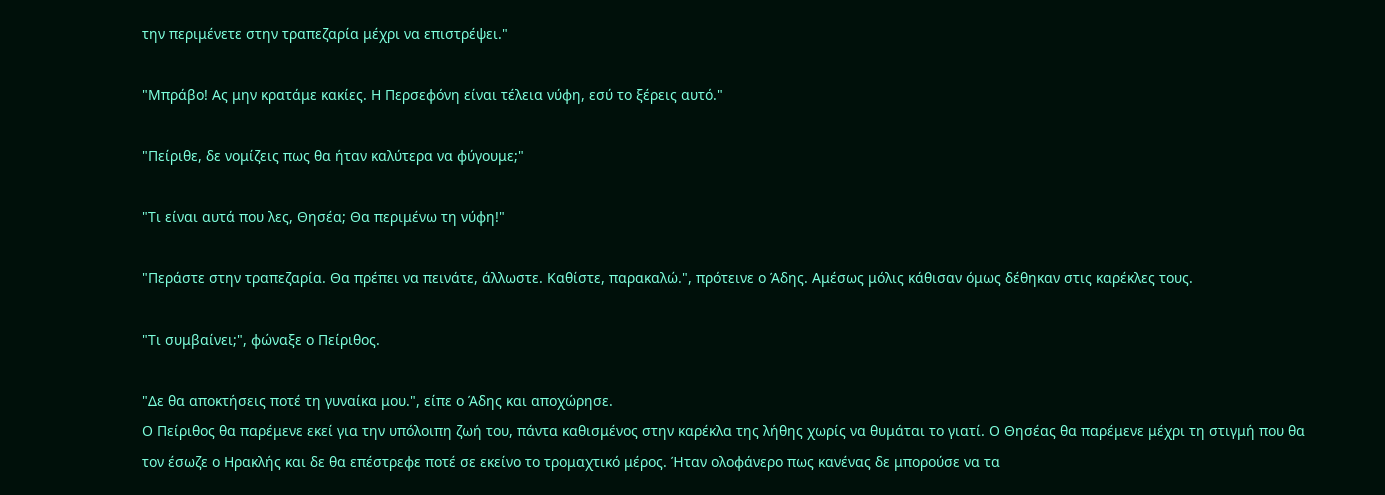την περιμένετε στην τραπεζαρία μέχρι να επιστρέψει."

"Μπράβο! Ας μην κρατάμε κακίες. Η Περσεφόνη είναι τέλεια νύφη, εσύ το ξέρεις αυτό."

"Πείριθε, δε νομίζεις πως θα ήταν καλύτερα να φύγουμε;"

"Τι είναι αυτά που λες, Θησέα; Θα περιμένω τη νύφη!"

"Περάστε στην τραπεζαρία. Θα πρέπει να πεινάτε, άλλωστε. Καθίστε, παρακαλώ.", πρότεινε ο Άδης. Αμέσως μόλις κάθισαν όμως δέθηκαν στις καρέκλες τους.

"Τι συμβαίνει;", φώναξε ο Πείριθος.

"Δε θα αποκτήσεις ποτέ τη γυναίκα μου.", είπε ο Άδης και αποχώρησε.
Ο Πείριθος θα παρέμενε εκεί για την υπόλοιπη ζωή του, πάντα καθισμένος στην καρέκλα της λήθης χωρίς να θυμάται το γιατί. Ο Θησέας θα παρέμενε μέχρι τη στιγμή που θα τον έσωζε ο Ηρακλής και δε θα επέστρεφε ποτέ σε εκείνο το τρομαχτικό μέρος. Ήταν ολοφάνερο πως κανένας δε μπορούσε να τα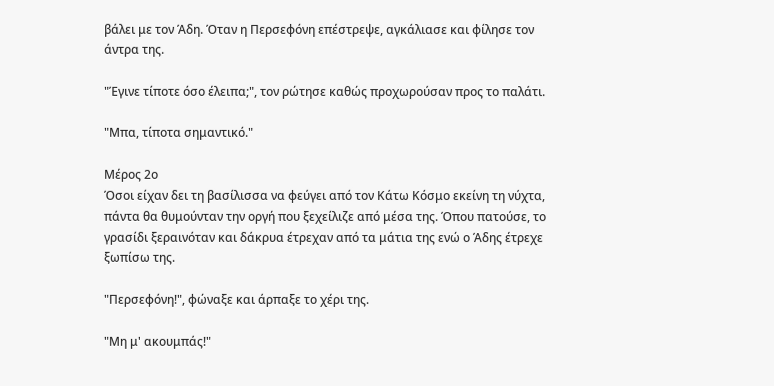βάλει με τον Άδη. Όταν η Περσεφόνη επέστρεψε, αγκάλιασε και φίλησε τον άντρα της.

"Έγινε τίποτε όσο έλειπα;", τον ρώτησε καθώς προχωρούσαν προς το παλάτι.

"Μπα, τίποτα σημαντικό."

Μέρος 2ο
Όσοι είχαν δει τη βασίλισσα να φεύγει από τον Κάτω Κόσμο εκείνη τη νύχτα, πάντα θα θυμούνταν την οργή που ξεχείλιζε από μέσα της. Όπου πατούσε, το γρασίδι ξεραινόταν και δάκρυα έτρεχαν από τα μάτια της ενώ ο Άδης έτρεχε ξωπίσω της.

"Περσεφόνη!", φώναξε και άρπαξε το χέρι της.

"Μη μ' ακουμπάς!"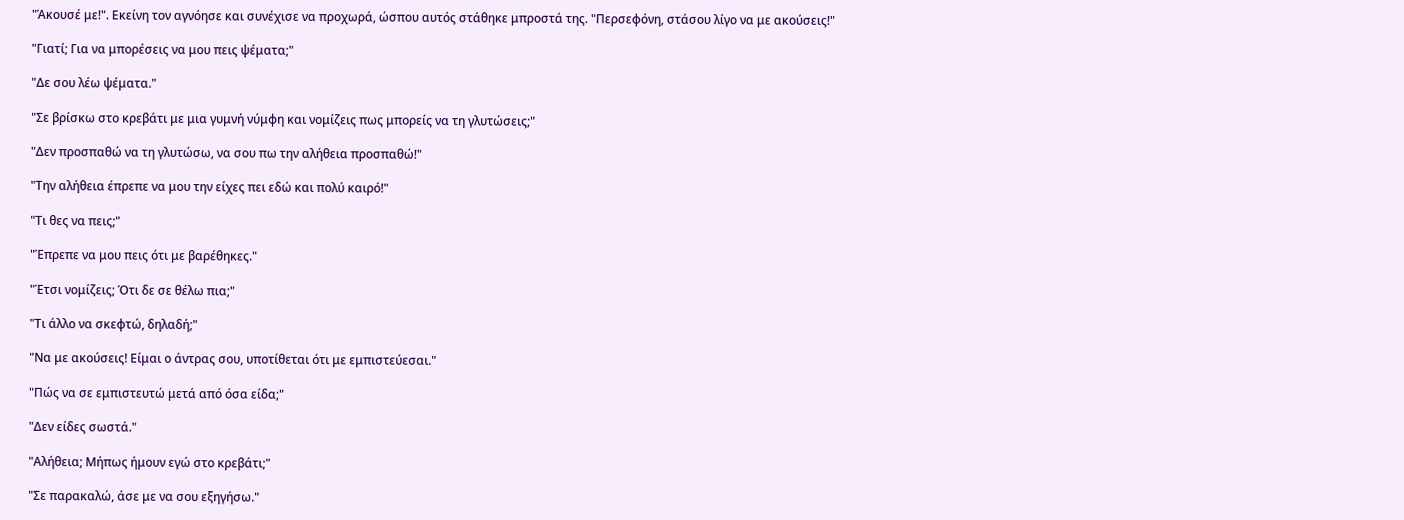"Άκουσέ με!". Εκείνη τον αγνόησε και συνέχισε να προχωρά, ώσπου αυτός στάθηκε μπροστά της. "Περσεφόνη, στάσου λίγο να με ακούσεις!"

"Γιατί; Για να μπορέσεις να μου πεις ψέματα;"

"Δε σου λέω ψέματα."

"Σε βρίσκω στο κρεβάτι με μια γυμνή νύμφη και νομίζεις πως μπορείς να τη γλυτώσεις;"

"Δεν προσπαθώ να τη γλυτώσω, να σου πω την αλήθεια προσπαθώ!"

"Την αλήθεια έπρεπε να μου την είχες πει εδώ και πολύ καιρό!"

"Τι θες να πεις;"

"Έπρεπε να μου πεις ότι με βαρέθηκες."

"Έτσι νομίζεις; Ότι δε σε θέλω πια;"

"Τι άλλο να σκεφτώ, δηλαδή;"

"Να με ακούσεις! Είμαι ο άντρας σου, υποτίθεται ότι με εμπιστεύεσαι."

"Πώς να σε εμπιστευτώ μετά από όσα είδα;"

"Δεν είδες σωστά."

"Αλήθεια; Μήπως ήμουν εγώ στο κρεβάτι;"

"Σε παρακαλώ, άσε με να σου εξηγήσω."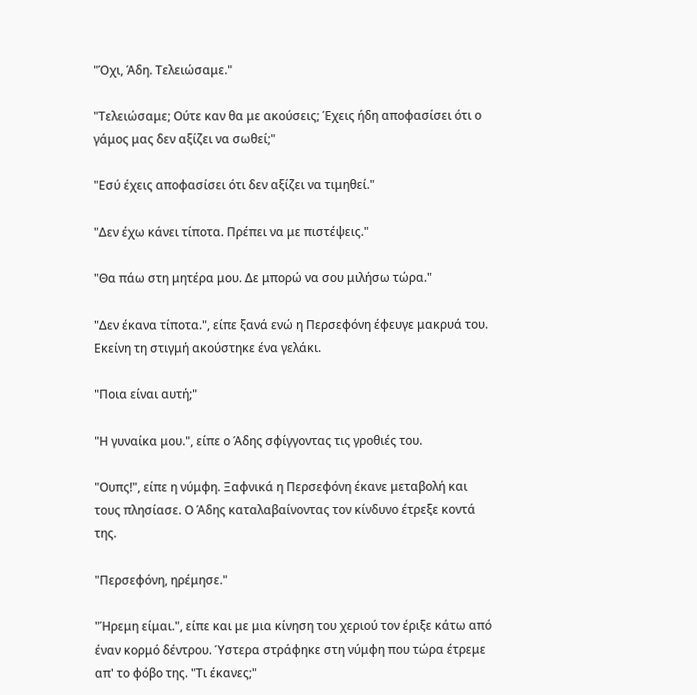"Όχι, Άδη. Τελειώσαμε."

"Τελειώσαμε; Ούτε καν θα με ακούσεις; Έχεις ήδη αποφασίσει ότι ο γάμος μας δεν αξίζει να σωθεί;"

"Εσύ έχεις αποφασίσει ότι δεν αξίζει να τιμηθεί."

"Δεν έχω κάνει τίποτα. Πρέπει να με πιστέψεις."

"Θα πάω στη μητέρα μου. Δε μπορώ να σου μιλήσω τώρα."

"Δεν έκανα τίποτα.", είπε ξανά ενώ η Περσεφόνη έφευγε μακρυά του. Εκείνη τη στιγμή ακούστηκε ένα γελάκι.

"Ποια είναι αυτή;"

"Η γυναίκα μου.", είπε ο Άδης σφίγγοντας τις γροθιές του.

"Ουπς!", είπε η νύμφη. Ξαφνικά η Περσεφόνη έκανε μεταβολή και τους πλησίασε. Ο Άδης καταλαβαίνοντας τον κίνδυνο έτρεξε κοντά της.

"Περσεφόνη, ηρέμησε."

"Ήρεμη είμαι.", είπε και με μια κίνηση του χεριού τον έριξε κάτω από έναν κορμό δέντρου. Ύστερα στράφηκε στη νύμφη που τώρα έτρεμε απ' το φόβο της. "Τι έκανες;"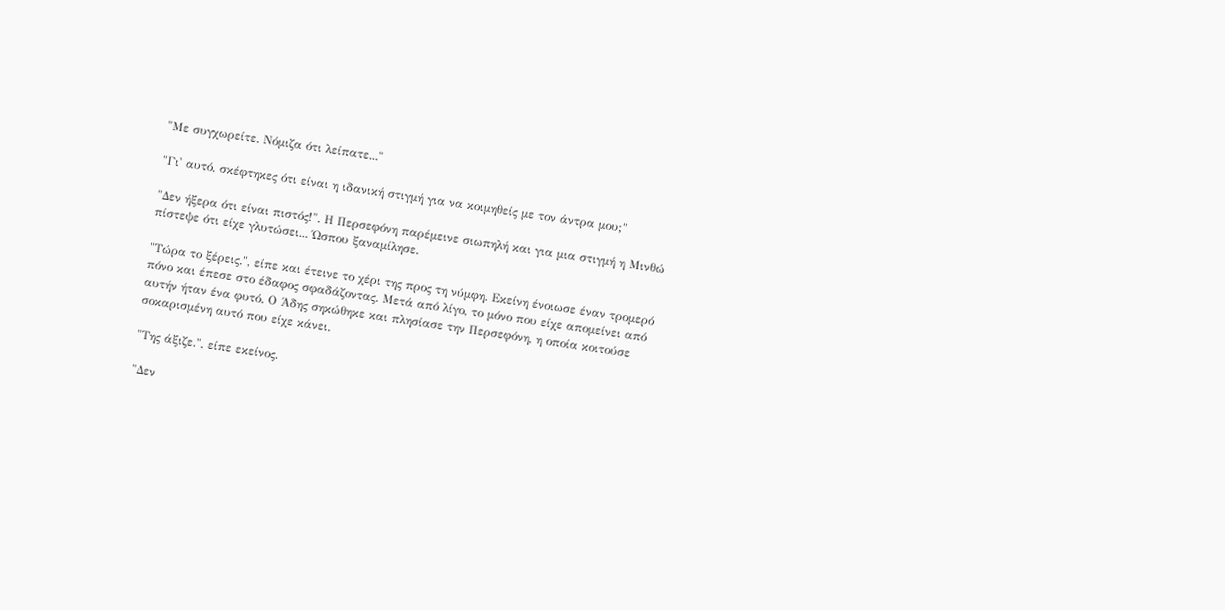"Με συγχωρείτε. Νόμιζα ότι λείπατε..."

"Γι' αυτό, σκέφτηκες ότι είναι η ιδανική στιγμή για να κοιμηθείς με τον άντρα μου;"

"Δεν ήξερα ότι είναι πιστός!". Η Περσεφόνη παρέμεινε σιωπηλή και για μια στιγμή η Μινθώ πίστεψε ότι είχε γλυτώσει... Ώσπου ξαναμίλησε.

"Τώρα το ξέρεις.", είπε και έτεινε το χέρι της προς τη νύμφη. Εκείνη ένοιωσε έναν τρομερό πόνο και έπεσε στο έδαφος σφαδάζοντας. Μετά από λίγο, το μόνο που είχε απομείνει από αυτήν ήταν ένα φυτό. Ο Άδης σηκώθηκε και πλησίασε την Περσεφόνη, η οποία κοιτούσε σοκαρισμένη αυτό που είχε κάνει.

"Της άξιζε.", είπε εκείνος.

"Δεν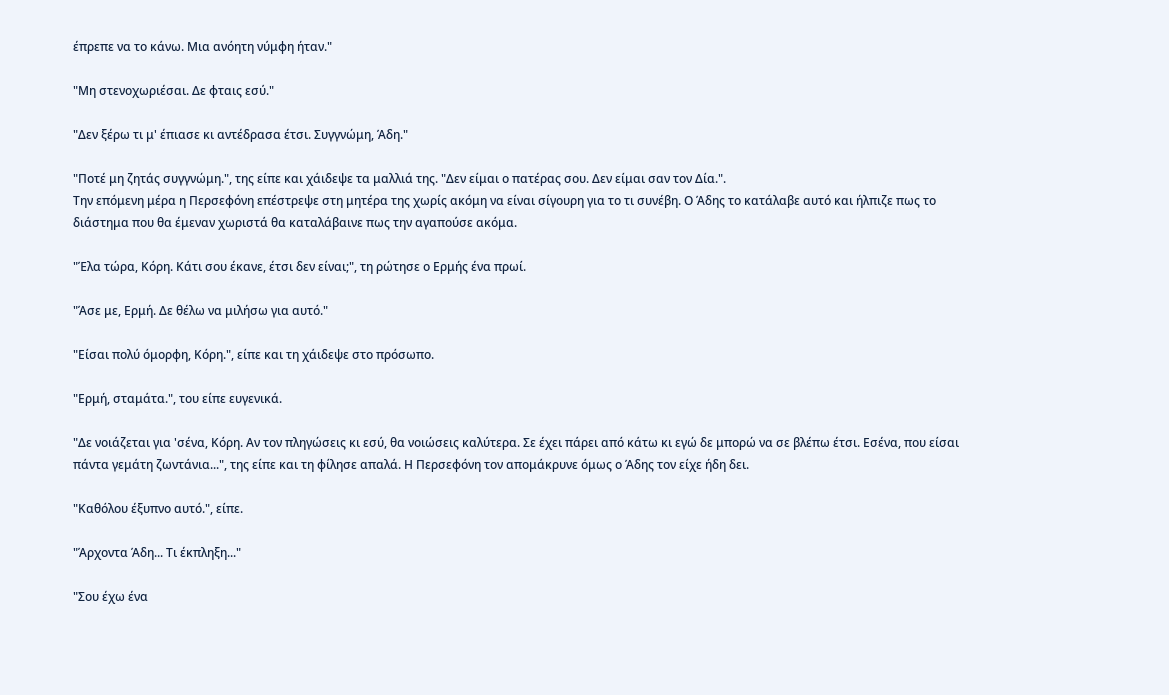έπρεπε να το κάνω. Μια ανόητη νύμφη ήταν."

"Μη στενοχωριέσαι. Δε φταις εσύ."

"Δεν ξέρω τι μ' έπιασε κι αντέδρασα έτσι. Συγγνώμη, Άδη."

"Ποτέ μη ζητάς συγγνώμη.", της είπε και χάιδεψε τα μαλλιά της. "Δεν είμαι ο πατέρας σου. Δεν είμαι σαν τον Δία.".
Την επόμενη μέρα η Περσεφόνη επέστρεψε στη μητέρα της χωρίς ακόμη να είναι σίγουρη για το τι συνέβη. Ο Άδης το κατάλαβε αυτό και ήλπιζε πως το διάστημα που θα έμεναν χωριστά θα καταλάβαινε πως την αγαπούσε ακόμα.

"Έλα τώρα, Κόρη. Κάτι σου έκανε, έτσι δεν είναι;", τη ρώτησε ο Ερμής ένα πρωί.

"Άσε με, Ερμή. Δε θέλω να μιλήσω για αυτό."

"Είσαι πολύ όμορφη, Κόρη.", είπε και τη χάιδεψε στο πρόσωπο.

"Ερμή, σταμάτα.", του είπε ευγενικά.

"Δε νοιάζεται για 'σένα, Κόρη. Αν τον πληγώσεις κι εσύ, θα νοιώσεις καλύτερα. Σε έχει πάρει από κάτω κι εγώ δε μπορώ να σε βλέπω έτσι. Εσένα, που είσαι πάντα γεμάτη ζωντάνια...", της είπε και τη φίλησε απαλά. Η Περσεφόνη τον απομάκρυνε όμως ο Άδης τον είχε ήδη δει.

"Καθόλου έξυπνο αυτό.", είπε.

"Άρχοντα Άδη... Τι έκπληξη..."

"Σου έχω ένα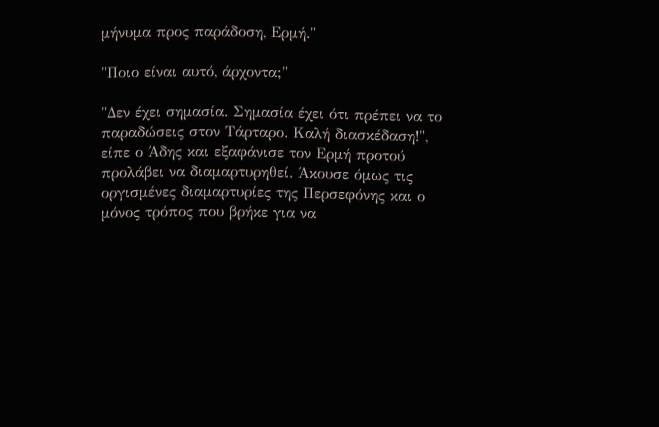μήνυμα προς παράδοση, Ερμή."

"Ποιο είναι αυτό, άρχοντα;"

"Δεν έχει σημασία. Σημασία έχει ότι πρέπει να το παραδώσεις στον Τάρταρο. Καλή διασκέδαση!", είπε ο Άδης και εξαφάνισε τον Ερμή προτού προλάβει να διαμαρτυρηθεί. Άκουσε όμως τις οργισμένες διαμαρτυρίες της Περσεφόνης και ο μόνος τρόπος που βρήκε για να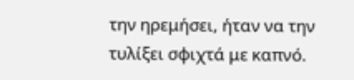την ηρεμήσει, ήταν να την τυλίξει σφιχτά με καπνό.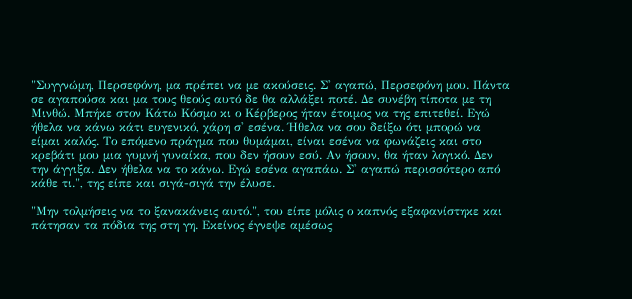"Συγγνώμη, Περσεφόνη, μα πρέπει να με ακούσεις. Σ' αγαπώ, Περσεφόνη μου. Πάντα σε αγαπούσα και μα τους θεούς αυτό δε θα αλλάξει ποτέ. Δε συνέβη τίποτα με τη Μινθώ. Μπήκε στον Κάτω Κόσμο κι ο Κέρβερος ήταν έτοιμος να της επιτεθεί. Εγώ ήθελα να κάνω κάτι ευγενικό, χάρη σ' εσένα. Ήθελα να σου δείξω ότι μπορώ να είμαι καλός. Το επόμενο πράγμα που θυμάμαι, είναι εσένα να φωνάζεις και στο κρεβάτι μου μια γυμνή γυναίκα, που δεν ήσουν εσύ. Αν ήσουν, θα ήταν λογικό. Δεν την άγγιξα. Δεν ήθελα να το κάνω. Εγώ εσένα αγαπάω. Σ' αγαπώ περισσότερο από κάθε τι.", της είπε και σιγά-σιγά την έλυσε.

"Μην τολμήσεις να το ξανακάνεις αυτό.", του είπε μόλις ο καπνός εξαφανίστηκε και πάτησαν τα πόδια της στη γη. Εκείνος έγνεψε αμέσως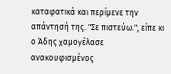καταφατικά και περίμενε την απάντησή της. "Σε πιστεύω.", είπε κι ο Άδης χαμογέλασε ανακουφισμένος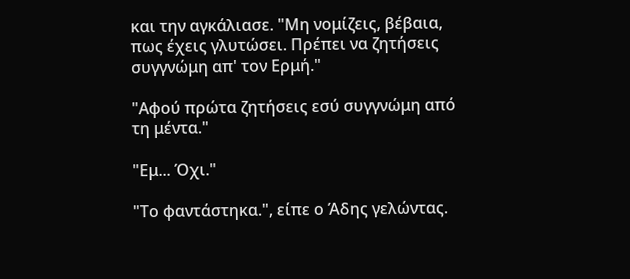και την αγκάλιασε. "Μη νομίζεις, βέβαια, πως έχεις γλυτώσει. Πρέπει να ζητήσεις συγγνώμη απ' τον Ερμή."

"Αφού πρώτα ζητήσεις εσύ συγγνώμη από τη μέντα."

"Εμ... Όχι."

"Το φαντάστηκα.", είπε ο Άδης γελώντας.